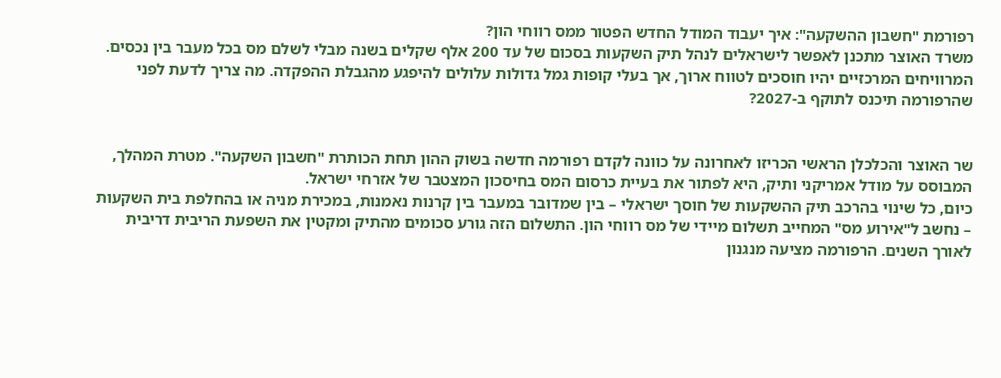רפורמת "חשבון ההשקעה": איך יעבוד המודל החדש הפטור ממס רווחי הון?
משרד האוצר מתכנן לאפשר לישראלים לנהל תיק השקעות בסכום של עד 200 אלף שקלים בשנה מבלי לשלם מס בכל מעבר בין נכסים. המרוויחים המרכזיים יהיו חוסכים לטווח ארוך, אך בעלי קופות גמל גדולות עלולים להיפגע מהגבלת ההפקדה. מה צריך לדעת לפני שהרפורמה תיכנס לתוקף ב-2027?


שר האוצר והכלכלן הראשי הכריזו לאחרונה על כוונה לקדם רפורמה חדשה בשוק ההון תחת הכותרת "חשבון השקעה". מטרת המהלך, המבוסס על מודל אמריקני ותיק, היא לפתור את בעיית כרסום המס בחיסכון המצטבר של אזרחי ישראל.
כיום, כל שינוי בהרכב תיק ההשקעות של חוסך ישראלי – בין שמדובר במעבר בין קרנות נאמנות, במכירת מניה או בהחלפת בית השקעות – נחשב ל"אירוע מס" המחייב תשלום מיידי של מס רווחי הון. התשלום הזה גורע סכומים מהתיק ומקטין את השפעת הריבית דריבית לאורך השנים. הרפורמה מציעה מנגנון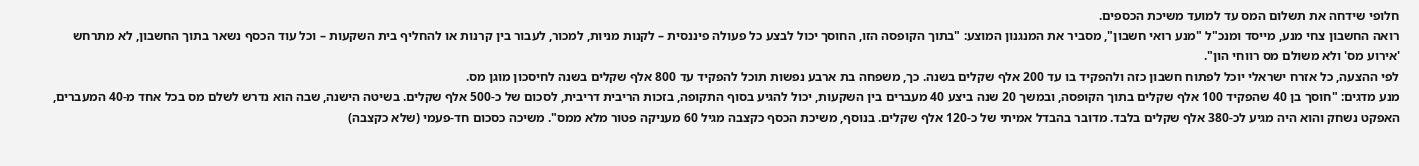חלופי שידחה את תשלום המס עד למועד משיכת הכספים.
רואה החשבון צחי מנע, מייסד ומנכ"ל "מנע רואי חשבון", מסביר את המנגנון המוצע: "בתוך הקופסה הזו, החוסך יכול לבצע כל פעולה פיננסית – לקנות מניות, למכור, לעבור בין קרנות או להחליף בית השקעות – וכל עוד הכסף נשאר בתוך החשבון, לא מתרחש 'אירוע מס' ולא משולם מס רווחי הון".
לפי ההצעה, כל אזרח ישראלי יוכל לפתוח חשבון כזה ולהפקיד בו עד 200 אלף שקלים בשנה. כך, משפחה בת ארבע נפשות תוכל להפקיד עד 800 אלף שקלים בשנה לחיסכון מוגן מס.
מנע מדגים: "חוסך בן 40 שהפקיד 100 אלף שקלים בתוך הקופסה, ובמשך 20 שנה ביצע 40 מעברים בין השקעות, יכול להגיע בסוף התקופה, בזכות הריבית דריבית, לסכום של כ-500 אלף שקלים. בשיטה הישנה, שבה הוא נדרש לשלם מס בכל אחד מ-40 המעברים, האפקט נשחק והוא היה מגיע לכ-380 אלף שקלים בלבד. מדובר בהבדל אמיתי של כ-120 אלף שקלים. בנוסף, משיכת הכסף כקצבה מגיל 60 מעניקה פטור מלא ממס". משיכה כסכום חד-פעמי (שלא כקצבה)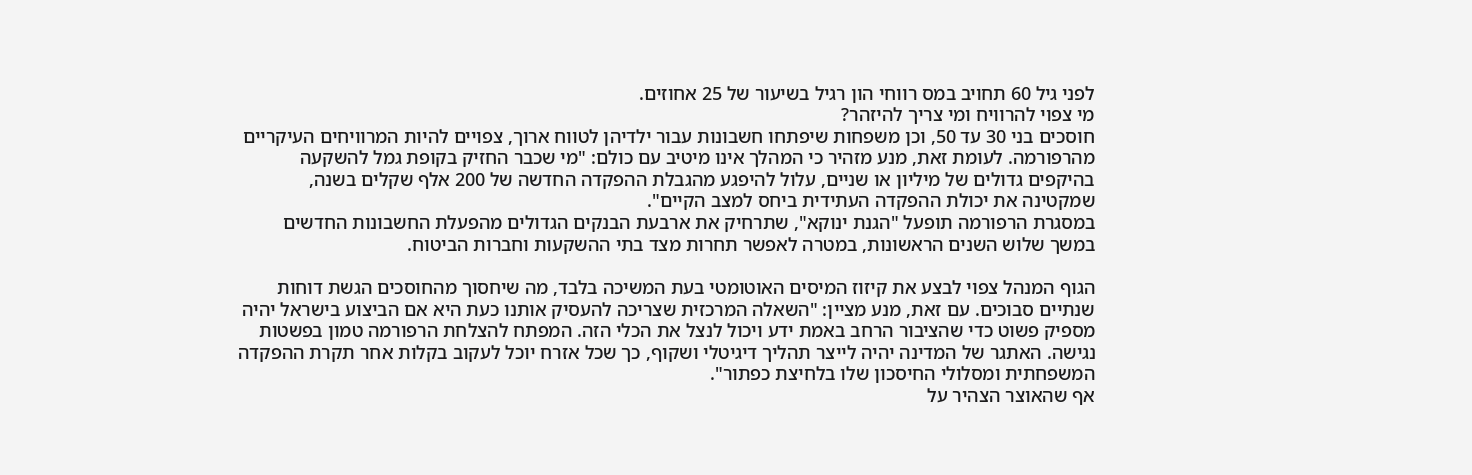לפני גיל 60 תחויב במס רווחי הון רגיל בשיעור של 25 אחוזים.
מי צפוי להרוויח ומי צריך להיזהר?
חוסכים בני 30 עד 50, וכן משפחות שיפתחו חשבונות עבור ילדיהן לטווח ארוך, צפויים להיות המרוויחים העיקריים מהרפורמה. לעומת זאת, מנע מזהיר כי המהלך אינו מיטיב עם כולם: "מי שכבר החזיק בקופת גמל להשקעה בהיקפים גדולים של מיליון או שניים, עלול להיפגע מהגבלת ההפקדה החדשה של 200 אלף שקלים בשנה, שמקטינה את יכולת ההפקדה העתידית ביחס למצב הקיים".
במסגרת הרפורמה תופעל "הגנת ינוקא", שתרחיק את ארבעת הבנקים הגדולים מהפעלת החשבונות החדשים במשך שלוש השנים הראשונות, במטרה לאפשר תחרות מצד בתי ההשקעות וחברות הביטוח.

הגוף המנהל צפוי לבצע את קיזוז המיסים האוטומטי בעת המשיכה בלבד, מה שיחסוך מהחוסכים הגשת דוחות שנתיים סבוכים. עם זאת, מנע מציין: "השאלה המרכזית שצריכה להעסיק אותנו כעת היא אם הביצוע בישראל יהיה מספיק פשוט כדי שהציבור הרחב באמת ידע ויכול לנצל את הכלי הזה. המפתח להצלחת הרפורמה טמון בפשטות נגישה. האתגר של המדינה יהיה לייצר תהליך דיגיטלי ושקוף, כך שכל אזרח יוכל לעקוב בקלות אחר תקרת ההפקדה המשפחתית ומסלולי החיסכון שלו בלחיצת כפתור".
אף שהאוצר הצהיר על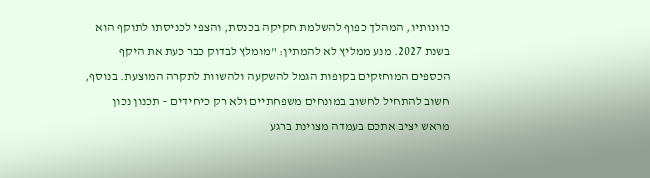כוונותיו, המהלך כפוף להשלמת חקיקה בכנסת, והצפי לכניסתו לתוקף הוא בשנת 2027. מנע ממליץ לא להמתין: "מומלץ לבדוק כבר כעת את היקף הכספים המוחזקים בקופות הגמל להשקעה ולהשוות לתקרה המוצעת. בנוסף, חשוב להתחיל לחשוב במונחים משפחתיים ולא רק כיחידים – תכנון נכון מראש יציב אתכם בעמדה מצוינת ברגע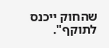שהחוק ייכנס לתוקף".